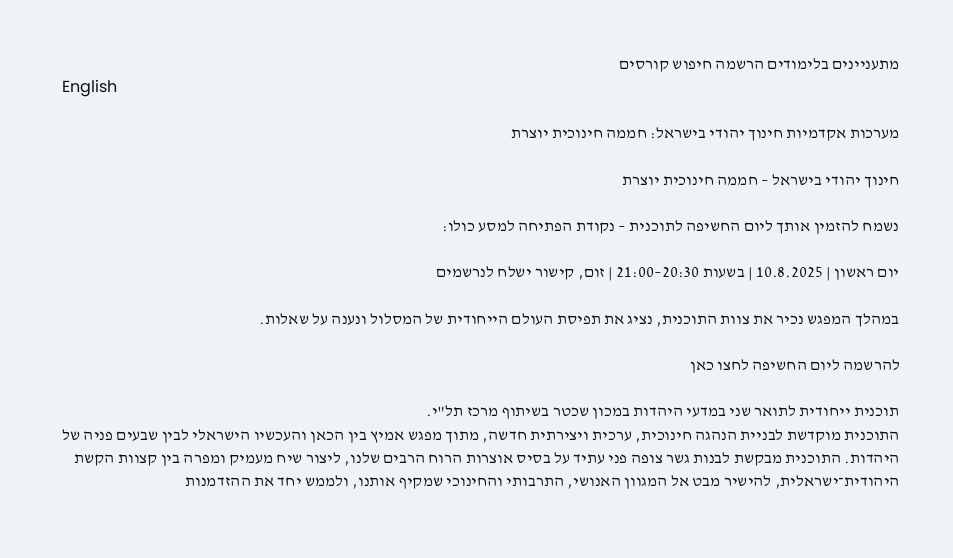מתעניינים בלימודים הרשמה חיפוש קורסים
English

מערכות אקדמיות חינוך יהודי בישראל: חממה חינוכית יוצרת

חינוך יהודי בישראל – חממה חינוכית יוצרת

נשמח להזמין אותך ליום החשיפה לתוכנית – נקודת הפתיחה למסע כולו:

יום ראשון | 10.8.2025 | בשעות 20:30–21:00 | זום, קישור ישלח לנרשמים

במהלך המפגש נכיר את צוות התוכנית, נציג את תפיסת העולם הייחודית של המסלול ונענה על שאלות.

להרשמה ליום החשיפה לחצו כאן

תוכנית ייחודית לתואר שני במדעי היהדות במכון שכטר בשיתוף מרכז תל"י.
התוכנית מוקדשת לבניית הנהגה חינוכית, ערכית ויצירתית חדשה, מתוך מפגש אמיץ בין הכאן והעכשיו הישראלי לבין שבעים פניה של היהדות. התוכנית מבקשת לבנות גשר צופה פני עתיד על בסיס אוצרות הרוח הרבים שלנו, ליצור שיח מעמיק ומפרה בין קצוות הקשת היהודית־ישראלית, להישיר מבט אל המגוון האנושי, התרבותי והחינוכי שמקיף אותנו, ולממש יחד את ההזדמנות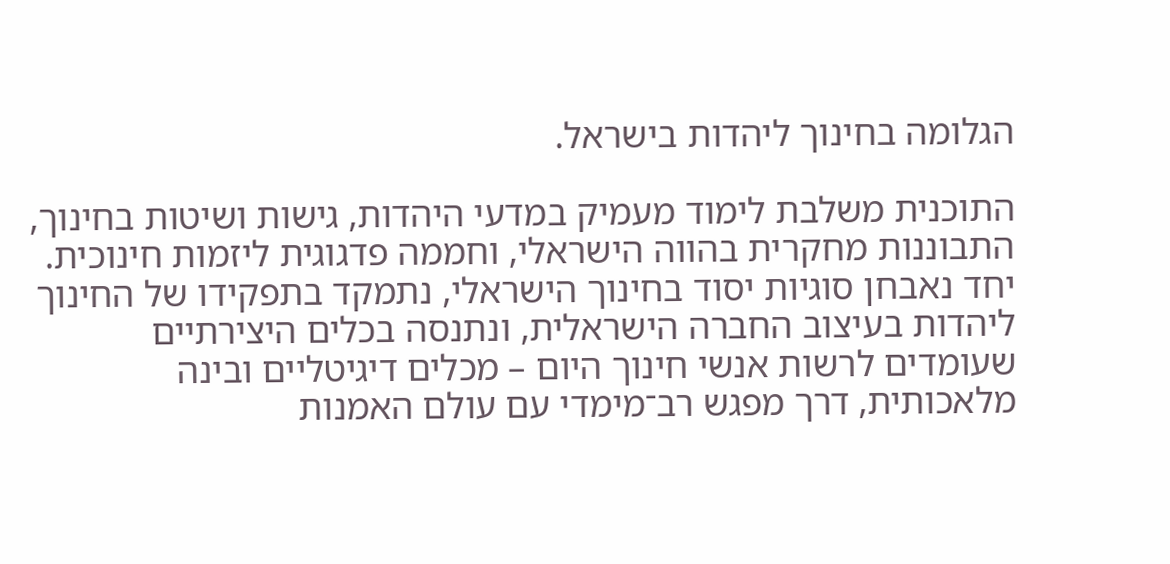הגלומה בחינוך ליהדות בישראל.

התוכנית משלבת לימוד מעמיק במדעי היהדות, גישות ושיטות בחינוך, התבוננות מחקרית בהווה הישראלי, וחממה פדגוגית ליזמות חינוכית. יחד נאבחן סוגיות יסוד בחינוך הישראלי, נתמקד בתפקידו של החינוך ליהדות בעיצוב החברה הישראלית, ונתנסה בכלים היצירתיים שעומדים לרשות אנשי חינוך היום – מכלים דיגיטליים ובינה מלאכותית, דרך מפגש רב־מימדי עם עולם האמנות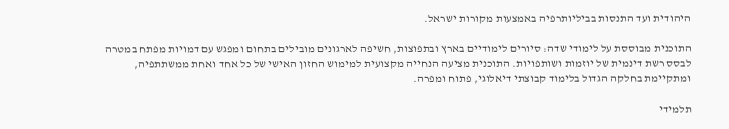היהודית ועד התנסות בביליותרפיה באמצעות מקורות ישראל.

התוכנית מבוססת על לימודי שדה: סיורים לימודיים בארץ ובתפוצות, חשיפה לארגונים מובילים בתחום ומפגש עם דמויות מפתח במטרה לבסס רשת דינמית של יוזמות ושותפויות. התוכנית מציעה הנחייה מקצועית למימוש החזון האישי של כל אחד ואחת ממשתתפיה, ומתקיימת בחלקה הגדול בלימוד קבוצתי דיאלוגי, פתוח ומפרה.

תלמידי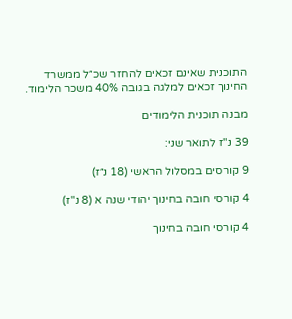התוכנית שאינם זכאים להחזר שכ״ל ממשרד החינוך זכאים למלגה בגובה 40% משכר הלימוד.

מבנה תוכנית הלימודים

39 נ"ז לתואר שני:

9 קורסים במסלול הראשי (18 נ״ז)

4 קורסי חובה בחינוך יהודי שנה א (8 נ"ז)

4 קורסי חובה בחינוך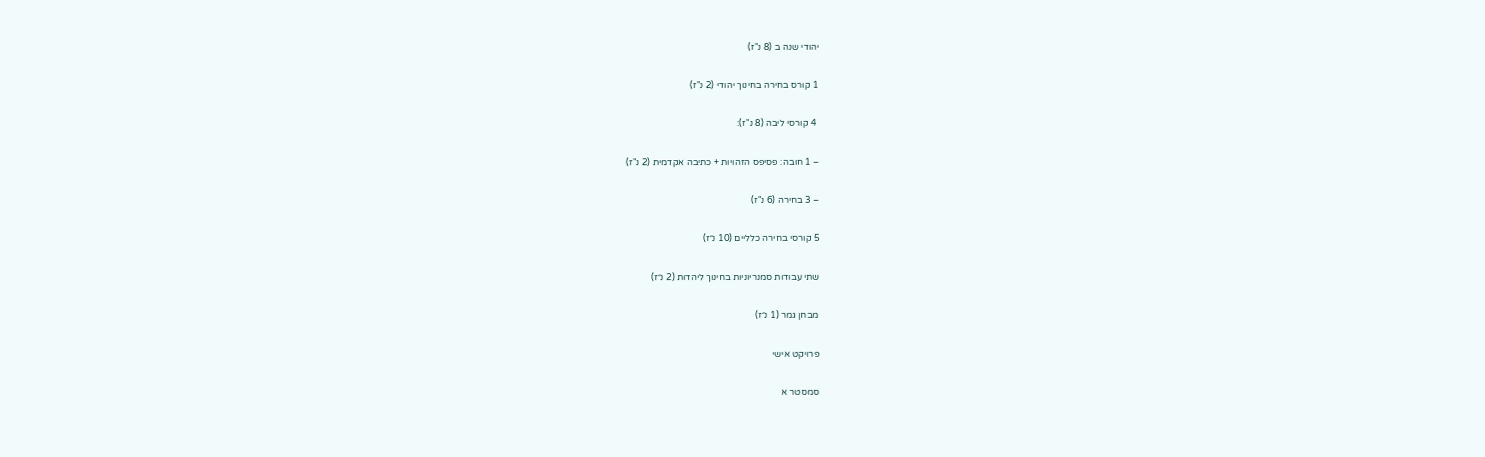יהודי שנה ב (8 נ"ז)

1 קורס בחירה בחינוך יהודי (2 נ"ז)

 4 קורסי ליבה (8 נ"ז):

– 1 חובה: פסיפס הזהויות + כתיבה אקדמית (2 נ"ז)

– 3 בחירה (6 נ"ז)

5 קורסי בחירה כלליים (10 נ״ז)

שתי עבודות סמנריוניות בחינוך ליהדות (2 נ״ז)

מבחן גמר (1 נ״ז)

פרויקט אישי

סמסטר א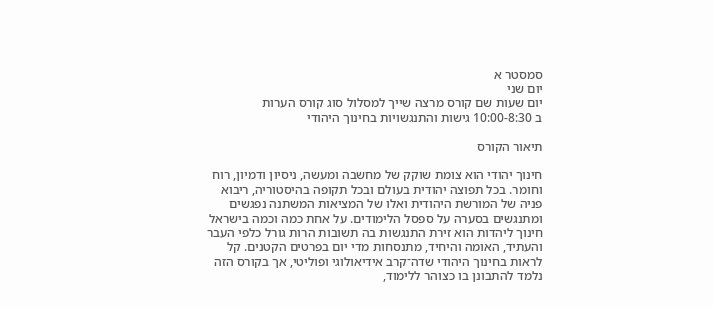סמסטר א
יום שני
יום שעות שם קורס מרצה שייך למסלול סוג קורס הערות
ב 10:00-8:30 גישות והתנגשויות בחינוך היהודי

תיאור הקורס

חינוך יהודי הוא צומת שוקק של מחשבה ומעשה, ניסיון ודמיון, רוח וחומר. בכל תפוצה יהודית בעולם ובכל תקופה בהיסטוריה, ריבוא פניה של המורשת היהודית ואלו של המציאות המשתנה נפגשים ומתנגשים בסערה על ספסל הלימודים. על אחת כמה וכמה בישראל חינוך ליהדות הוא זירת התנגשות בה תשובות הרות גורל כלפי העבר והעתיד, האומה והיחיד, מתנסחות מדי יום בפרטים הקטנים. קל לראות בחינוך היהודי שדה־קרב אידיאולוגי ופוליטי, אך בקורס הזה נלמד להתבונן בו כצוהר ללימוד,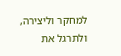למחקר וליצירה, ולתרגל את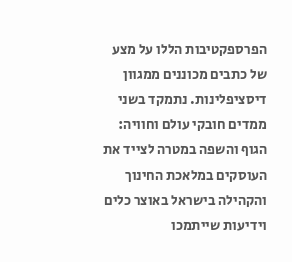הפרספקטיבות הללו על מצע של כתבים מכוננים ממגוון דיסציפלינות. נתמקד בשני ממדים חובקי עולם וחוויה: הגוף והשפה במטרה לצייד את העוסקים במלאכת החינוך והקהילה בישראל באוצר כלים וידיעות שייתמכו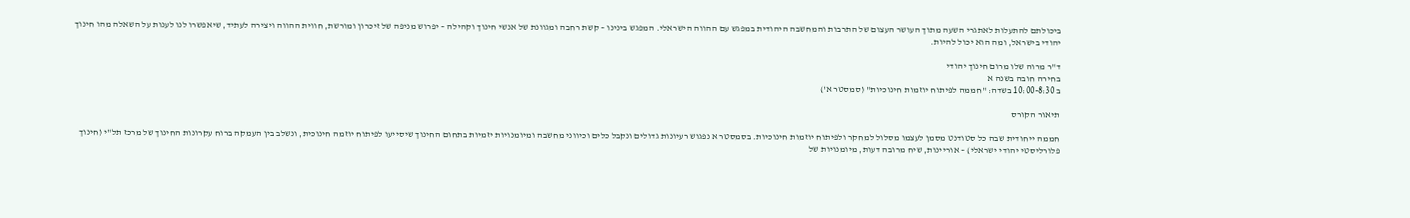ביכולתם להתעלות לאתגרי השעה מתוך העושר העצום של התרבות והמחשבה היהודית במפגש עם ההווה הישראלי. המפגש בינינו – קשת רחבה ומגוונת של אנשי חינוך וקהילה – יפרוש מניפה של זיכרון ומורשת, חווית ההווה ויצירה לעתיד, שיאפשרו לנו לענות על השאלה מהו חינוך יהודי בישראל, ומה הוא יכול להיות.

ד"ר מרוה שלו מרום חינוך יהודי
בחירה חובה בשנה א
ב 10:00-8:30 בשדה: "חממה לפיתוח יוזמות חינוכיות" (סמסטר א')

תיאור הקורס

חממה ייחודית שבה כל סטודנט מסמן לעצמו מסלול למחקר ולפיתוח יוזמות חינוכיות. בסמסטר א נפגוש רעיונות גדולים ונקבל כלים וכיווני מחשבה ומיומנויות יזמיות בתחום החינוך שיסייעו לפיתוח יוזמה חינוכית, ונשלב בין העמקה ברוח עקרונות החינוך של מרכז תל"י (חינוך פלורליסטי יהודי ישראלי) – אוריינות, שיח מרובה דעות, מיומנויות של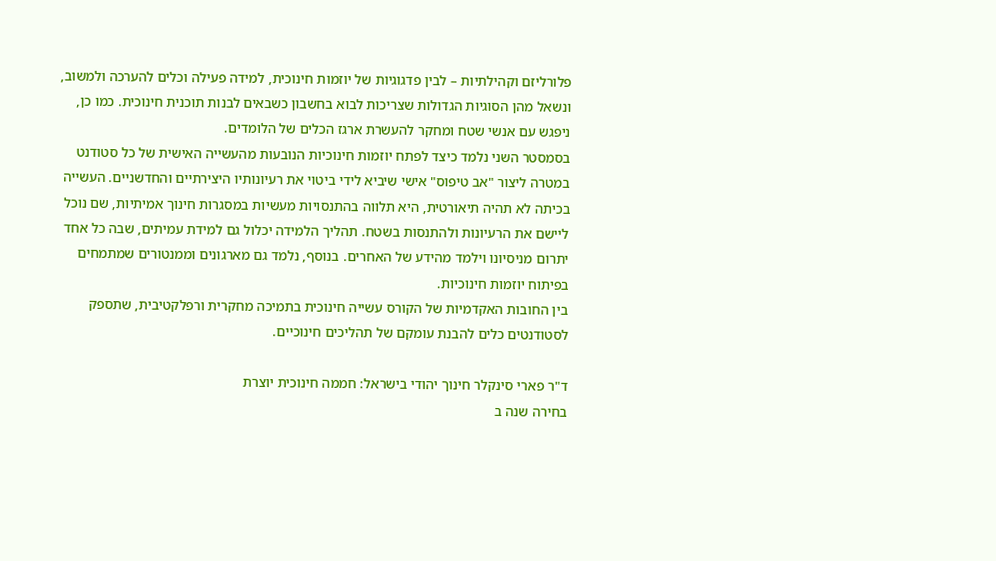פלורליזם וקהילתיות – לבין פדגוגיות של יוזמות חינוכית, למידה פעילה וכלים להערכה ולמשוב, ונשאל מהן הסוגיות הגדולות שצריכות לבוא בחשבון כשבאים לבנות תוכנית חינוכית. כמו כן, ניפגש עם אנשי שטח ומחקר להעשרת ארגז הכלים של הלומדים.
בסמסטר השני נלמד כיצד לפתח יוזמות חינוכיות הנובעות מהעשייה האישית של כל סטודנט במטרה ליצור "אב טיפוס" אישי שיביא לידי ביטוי את רעיונותיו היצירתיים והחדשניים. העשייה בכיתה לא תהיה תיאורטית, היא תלווה בהתנסויות מעשיות במסגרות חינוך אמיתיות, שם נוכל ליישם את הרעיונות ולהתנסות בשטח. תהליך הלמידה יכלול גם למידת עמיתים, שבה כל אחד יתרום מניסיונו וילמד מהידע של האחרים. בנוסף, נלמד גם מארגונים וממנטורים שמתמחים בפיתוח יוזמות חינוכיות.
בין החובות האקדמיות של הקורס עשייה חינוכית בתמיכה מחקרית ורפלקטיבית, שתספק לסטודנטים כלים להבנת עומקם של תהליכים חינוכיים.

ד"ר פארי סינקלר חינוך יהודי בישראל: חממה חינוכית יוצרת
בחירה שנה ב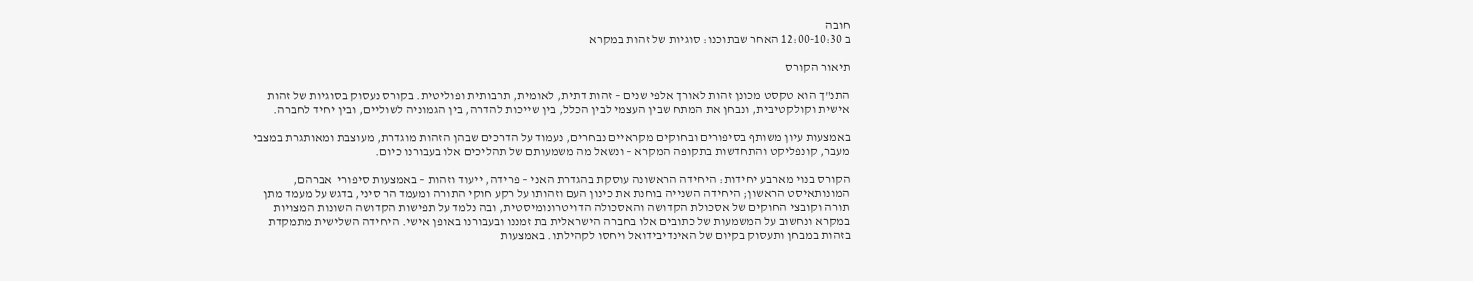חובה
ב 12:00-10:30 האחר שבתוכנו: סוגיות של זהות במקרא

תיאור הקורס

התנ"ך הוא טקסט מכונן זהות לאורך אלפי שנים – זהות דתית, לאומית, תרבותית ופוליטית. בקורס נעסוק בסוגיות של זהות אישית וקולקטיבית, ונבחן את המתח שבין העצמי לבין הכלל, בין שייכות להדרה, בין הגמוניה לשוליים, ובין יחיד לחברה.

באמצעות עיון משותף בסיפורים ובחוקים מקראיים נבחרים, נעמוד על הדרכים שבהן הזהות מוגדרת, מעוצבת ומאותגרת במצבי מעבר, קונפליקט והתחדשות בתקופה המקרא – ונשאל מה משמעותם של תהליכים אלו בעבורנו כיום.

הקורס בנוי מארבע יחידות: היחידה הראשונה עוסקת בהגדרת האני – פרידה, ייעוד וזהות – באמצעות סיפורי  אברהם, המונותאיסט הראשון; היחידה השנייה בוחנת את כינון העם וזהותו על רקע חוקי התורה ומעמד הר סיני, בדגש על מעמד מתן תורה וקובצי החוקים של אסכולת הקדושה והאסכולה הדויטרונומיסטית, ובה נלמד על תפישות הקדושה השונות המצויות במקרא ונחשוב על המשמעות של כתובים אלו בחברה הישראלית בת זמננו ובעבורנו באופן אישי. היחידה השלישית מתמקדת בזהות במבחן ותעסוק בקיום של האינדיבידואל ויחסו לקהילתו. באמצעות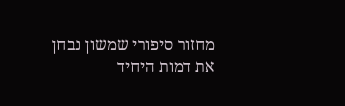מחזור סיפורי שמשון נבחן את דמות היחיד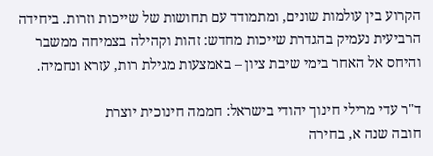הקרוע בין עולמות שונים, ומתמודד עם תחושות של שייכות וזרות. ביחידה הרביעית נעמיק בהגדרת שייכות מחדש: זהות וקהילה בצמיחה ממשבר והיחס אל האחר בימי שיבת ציון – באמצעות מגילת רות, עזרא ונחמיה.

ד"ר עדי מרילי חינוך יהודי בישראל: חממה חינוכית יוצרת
חובה שנה א, בחירה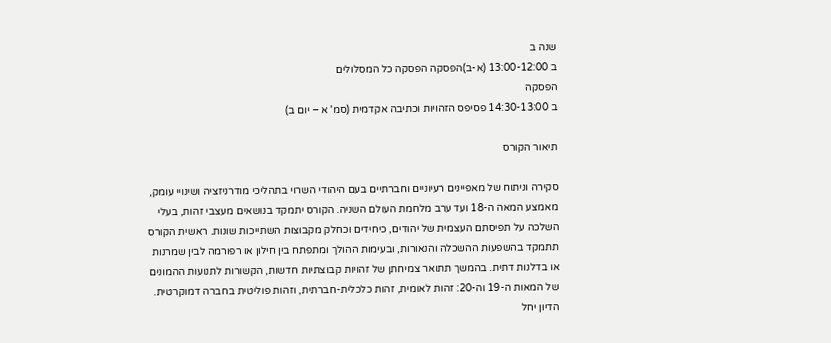שנה ב
ב 13:00-12:00 (א-ב)הפסקה הפסקה כל המסלולים
הפסקה
ב 14:30-13:00 פסיפס הזהויות וכתיבה אקדמית (סמ' א – יום ב)

תיאור הקורס

סקירה וניתוח של מאפיינים רעיוניים וחברתיים בעם היהודי השרוי בתהליכי מודרניזציה ושינויי עומק, מאמצע המאה ה-18 ועד ערב מלחמת העולם השניה. הקורס יתמקד בנושאים מעצבי זהות, בעלי השלכה על תפיסתם העצמית של יהודים, כיחידים וכחלק מקבוצות השתייכות שונות. ראשית הקורס תתמקד בהשפעות ההשכלה והנאורות, ובעימות ההולך ומתפתח בין חילון או רפורמה לבין שמרנות או בדלנות דתית. בהמשך תתואר צמיחתן של זהויות קבוצתיות חדשות, הקשורות לתנועות ההמונים של המאות ה-19 וה-20: זהות לאומית, זהות כלכלית-חברתית, וזהות פוליטית בחברה דמוקרטית. הדיון יחל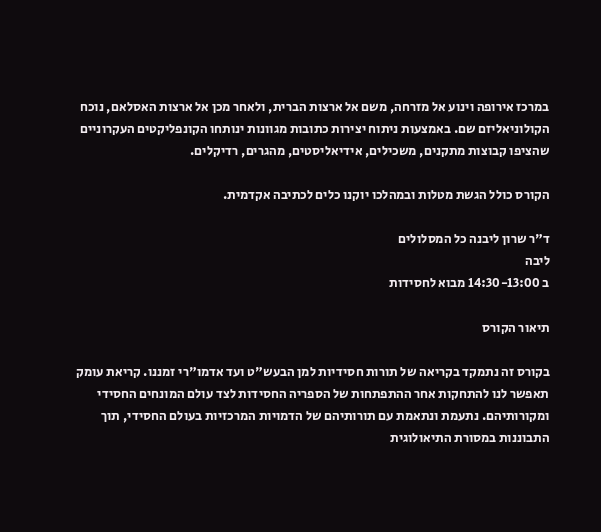במרכז אירופה וינוע אל מזרחה, משם אל ארצות הברית, ולאחר מכן אל ארצות האסלאם, נוכח הקולוניאליזם שם. באמצעות ניתוח יצירות כתובות מגוונות ינותחו הקונפליקטים העקרוניים שהציפו קבוצות מתקנים, משכילים, אידיאליסטים, מהגרים, רדיקלים.

הקורס כולל הגשת מטלות ובמהלכו יוקנו כלים לכתיבה אקדמית.

ד"ר שרון ליבנה כל המסלולים
ליבה
ב 14:30-13:00 מבוא לחסידות

תיאור הקורס

בקורס זה נתמקד בקריאה של תורות חסידיות למן הבעש"ט ועד אדמו"רי זמננו. קריאת עומק תאפשר לנו להתחקות אחר ההתפתחות של הספריה החסידות לצד עולם המונחים החסידי ומקורותיהם. נתעמת ונתאמת עם תורותיהם של הדמויות המרכזיות בעולם החסידי, תוך התבוננות במסורת התיאולוגית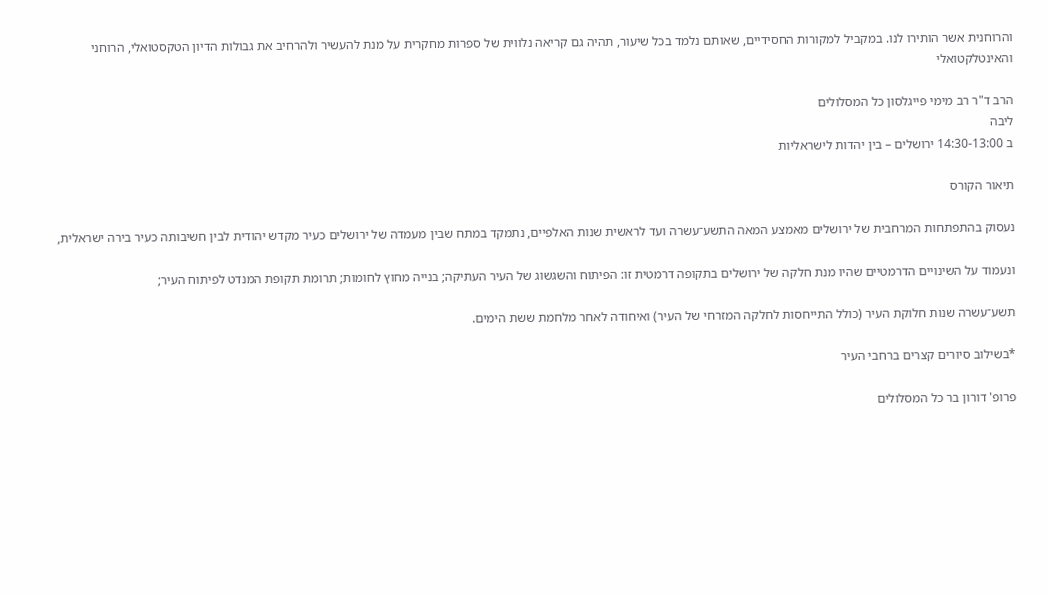והרוחנית אשר הותירו לנו. במקביל למקורות החסידיים, שאותם נלמד בכל שיעור, תהיה גם קריאה נלווית של ספרות מחקרית על מנת להעשיר ולהרחיב את גבולות הדיון הטקסטואלי, הרוחני והאינטלקטואלי

הרב ד"ר רב מימי פייגלסון כל המסלולים
ליבה
ב 14:30-13:00 ירושלים – בין יהדות לישראליות

תיאור הקורס

נעסוק בהתפתחות המרחבית של ירושלים מאמצע המאה התשע־עשרה ועד לראשית שנות האלפיים, נתמקד במתח שבין מעמדה של ירושלים כעיר מקדש יהודית לבין חשיבותה כעיר בירה ישראלית,

ונעמוד על השינויים הדרמטיים שהיו מנת חלקה של ירושלים בתקופה דרמטית זו: הפיתוח והשגשוג של העיר העתיקה; בנייה מחוץ לחומות; תרומת תקופת המנדט לפיתוח העיר;

תשע־עשרה שנות חלוקת העיר (כולל התייחסות לחלקה המזרחי של העיר) ואיחודה לאחר מלחמת ששת הימים.

*בשילוב סיורים קצרים ברחבי העיר

פרופ' דורון בר כל המסלולים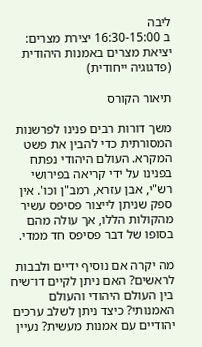ליבה
ב 16:30-15:00 יצירת מצרים: יציאת מצרים באמנות היהודית (פדגוגיה ייחודית)

תיאור הקורס

משך דורות רבים פנינו לפרשנות המסורתית כדי להבין את פשט המקרא. העולם היהודי נפתח בפנינו על ידי קריאה בפירושי רש"י, אבן עזרא, רמב"ן וכו'. אין ספק שניתן לייצור פסיפס עשיר מהקולות הללו, אך עולה מהם בסופו של דבר פסיפס חד ממדי.

מה יקרה אם נוסיף ידיים ולבבות לראשים? האם ניתן לקיים דו־שיח בין העולם היהודי והעולם האמנותי? כיצד ניתן לשלב ערכים יהודיים עם אמנות מעשית? נעיין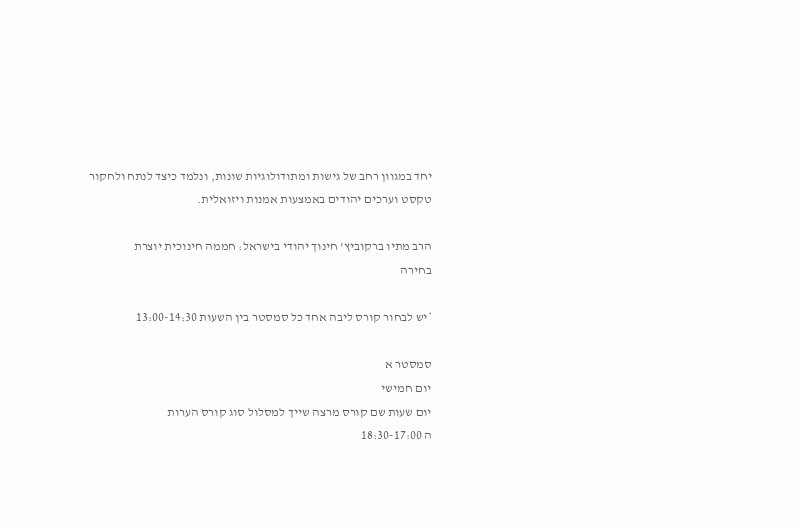יחד במגוון רחב של גישות ומתודולוגיות שונות, ונלמד כיצד לנתח ולחקור טקסט וערכים יהודים באמצעות אמנות ויזואלית.

הרב מתיו ברקוביץ' חינוך יהודי בישראל: חממה חינוכית יוצרת
בחירה

*יש לבחור קורס ליבה אחד כל סמסטר בין השעות 13:00-14:30

סמסטר א
יום חמישי
יום שעות שם קורס מרצה שייך למסלול סוג קורס הערות
ה 18:30-17:00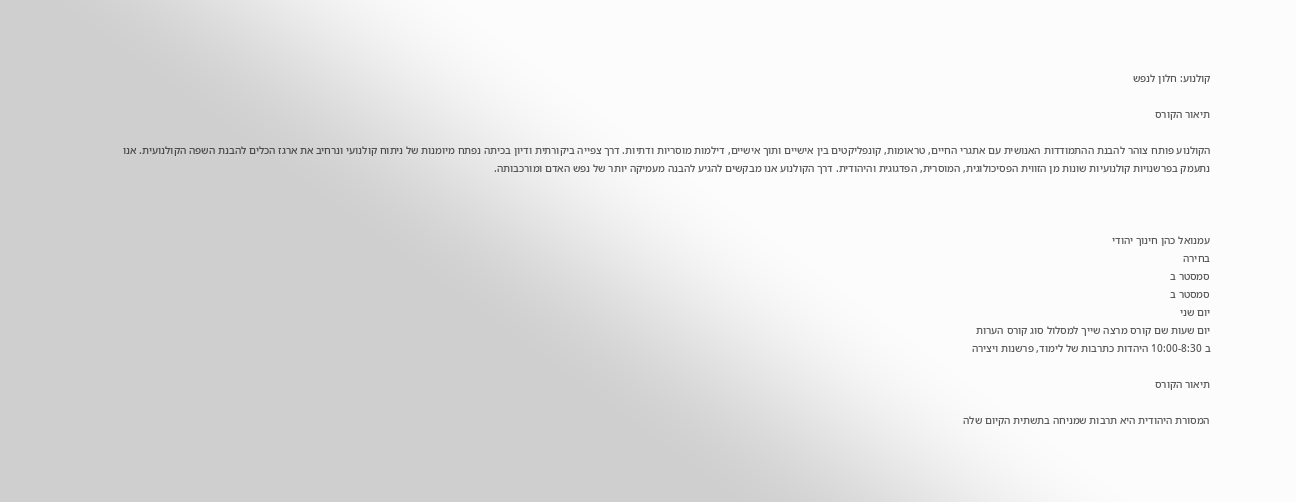קולנוע: חלון לנפש

תיאור הקורס

הקולנוע פותח צוהר להבנת ההתמודדות האנושית עם אתגרי החיים, טראומות, קונפליקטים בין אישיים ותוך אישיים, דילמות מוסריות ודתיות. דרך צפייה ביקורתית ודיון בכיתה נפתח מיומנות של ניתוח קולנועי ונרחיב את ארגז הכלים להבנת השפה הקולנועית. אנו נתעמק בפרשנויות קולנועיות שונות מן הזווית הפסיכולוגית, המוסרית, הפדגוגית והיהודית. דרך הקולנוע אנו מבקשים להגיע להבנה מעמיקה יותר של נפש האדם ומורכבותה.



עמנואל כהן חינוך יהודי
בחירה
סמסטר ב
סמסטר ב
יום שני
יום שעות שם קורס מרצה שייך למסלול סוג קורס הערות
ב 10:00-8:30 היהדות כתרבות של לימוד, פרשנות ויצירה

תיאור הקורס

המסורת היהודית היא תרבות שמניחה בתשתית הקיום שלה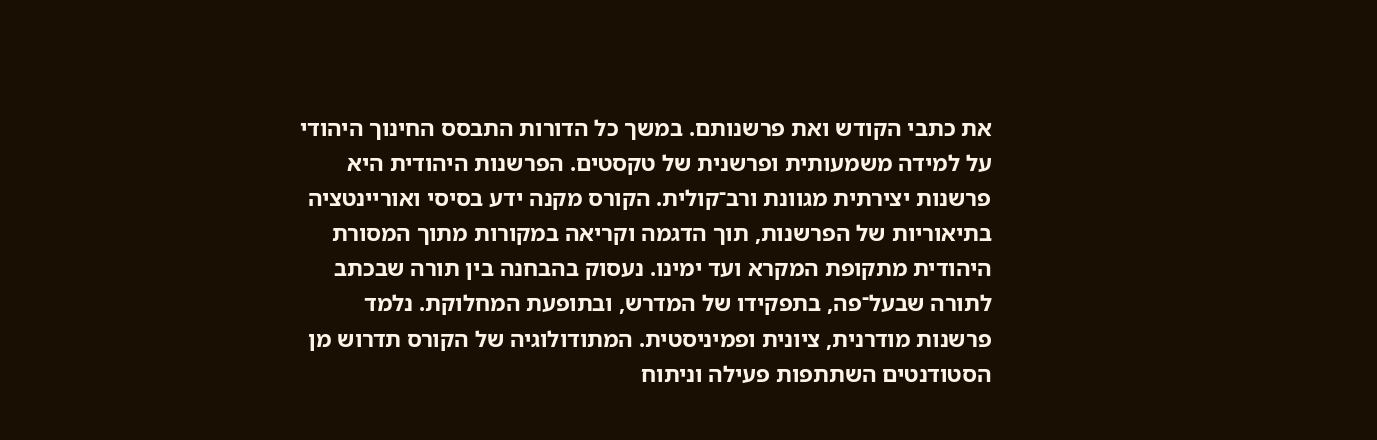את כתבי הקודש ואת פרשנותם. במשך כל הדורות התבסס החינוך היהודי על למידה משמעותית ופרשנית של טקסטים. הפרשנות היהודית היא פרשנות יצירתית מגוונת ורב־קולית. הקורס מקנה ידע בסיסי ואוריינטציה בתיאוריות של הפרשנות, תוך הדגמה וקריאה במקורות מתוך המסורת היהודית מתקופת המקרא ועד ימינו. נעסוק בהבחנה בין תורה שבכתב לתורה שבעל־פה, בתפקידו של המדרש, ובתופעת המחלוקת. נלמד פרשנות מודרנית, ציונית ופמיניסטית. המתודולוגיה של הקורס תדרוש מן הסטודנטים השתתפות פעילה וניתוח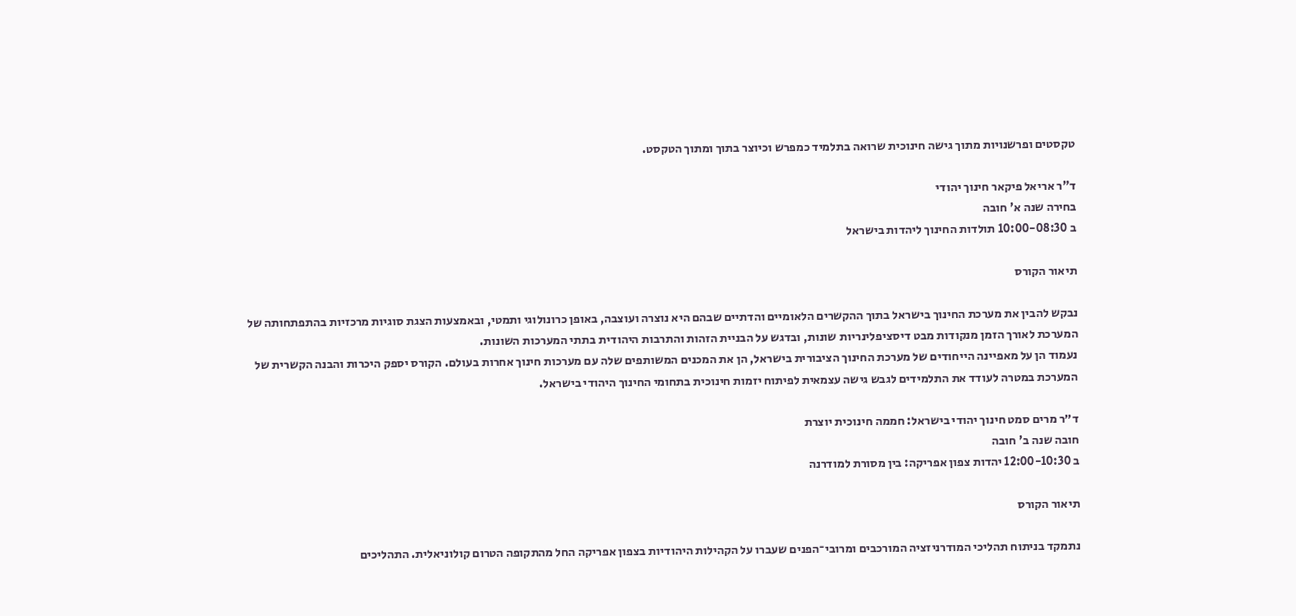טקסטים ופרשנויות מתוך גישה חינוכית שרואה בתלמיד כמפרש וכיוצר בתוך ומתוך הטקסט.

ד"ר אריאל פיקאר חינוך יהודי
בחירה שנה א' חובה
ב 10:00-08:30 תולדות החינוך ליהדות בישראל

תיאור הקורס

נבקש להבין את מערכת החינוך בישראל בתוך ההקשרים הלאומיים והדתיים שבהם היא נוצרה ועוצבה, באופן כרונולוגי ותמטי, ובאמצעות הצגת סוגיות מרכזיות בהתפתחותה של המערכת לאורך הזמן מנקודות מבט דיסציפלינריות שונות, ובדגש על הבניית הזהות והתרבות היהודית בתתי המערכות השונות.
נעמוד הן על מאפיינה הייחודים של מערכת החינוך הציבורית בישראל, הן את המכנים המשותפים שלה עם מערכות חינוך אחרות בעולם. הקורס יספק היכרות והבנה הקשרית של המערכת במטרה לעודד את התלמידים לגבש גישה עצמאית לפיתוח יזמות חינוכית בתחומי החינוך היהודי בישראל.

ד״ר מרים סמט חינוך יהודי בישראל: חממה חינוכית יוצרת
חובה שנה ב' חובה
ב 12:00-10:30 יהדות צפון אפריקה: בין מסורת למודרנה

תיאור הקורס

נתמקד בניתוח תהליכי המודרניזציה המורכבים ומרובי־הפנים שעברו על הקהילות היהודיות בצפון אפריקה החל מהתקופה הטרום קולוניאלית. התהליכים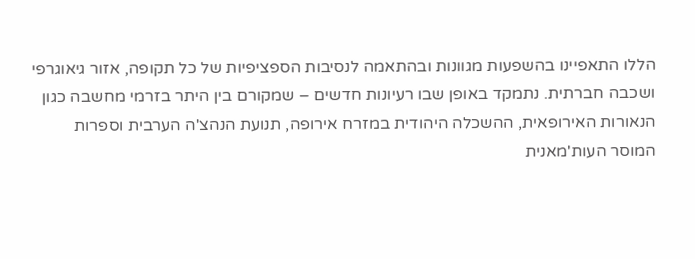הללו התאפיינו בהשפעות מגוונות ובהתאמה לנסיבות הספציפיות של כל תקופה, אזור גיאוגרפי ושכבה חברתית. נתמקד באופן שבו רעיונות חדשים – שמקורם בין היתר בזרמי מחשבה כגון הנאורות האירופאית, ההשכלה היהודית במזרח אירופה, תנועת הנהצ'ה הערבית וספרות המוסר העות'מאנית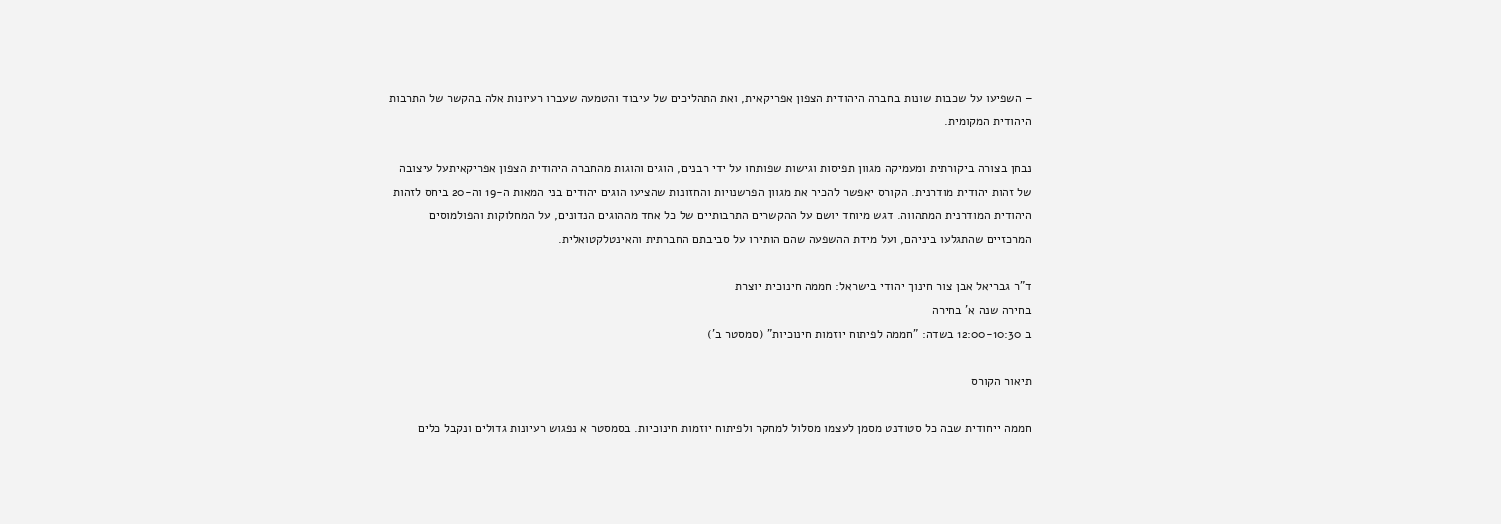– השפיעו על שכבות שונות בחברה היהודית הצפון אפריקאית, ואת התהליכים של עיבוד והטמעה שעברו רעיונות אלה בהקשר של התרבות היהודית המקומית.

נבחן בצורה ביקורתית ומעמיקה מגוון תפיסות וגישות שפותחו על ידי רבנים, הוגים והוגות מהחברה היהודית הצפון אפריקאיתעל עיצובה של זהות יהודית מודרנית. הקורס יאפשר להכיר את מגוון הפרשנויות והחזונות שהציעו הוגים יהודים בני המאות ה-19 וה-20 ביחס לזהות היהודית המודרנית המתהווה. דגש מיוחד יושם על ההקשרים התרבותיים של כל אחד מההוגים הנדונים, על המחלוקות והפולמוסים המרכזיים שהתגלעו ביניהם, ועל מידת ההשפעה שהם הותירו על סביבתם החברתית והאינטלקטואלית.

ד"ר גבריאל אבן צור חינוך יהודי בישראל: חממה חינוכית יוצרת
בחירה שנה א' בחירה
ב 12:00-10:30 בשדה: "חממה לפיתוח יוזמות חינוכיות" (סמסטר ב')

תיאור הקורס

חממה ייחודית שבה כל סטודנט מסמן לעצמו מסלול למחקר ולפיתוח יוזמות חינוכיות. בסמסטר א נפגוש רעיונות גדולים ונקבל כלים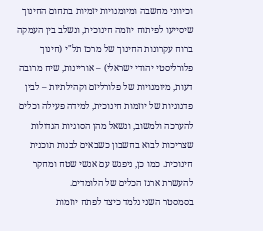וכיווני מחשבה ומיומנויות יזמיות בתחום החינוך שיסייעו לפיתוח יוזמה חינוכית, ונשלב בין העמקה ברוח עקרונות החינוך של מרכז תל"י (חינוך פלורליסטי יהודי ישראלי) – אוריינות, שיח מרובה דעות, מיומנויות של פלורליזם וקהילתיות – לבין פדגוגיות של יוזמות חינוכית, למידה פעילה וכלים להערכה ולמשוב, ונשאל מהן הסוגיות הגדולות שצריכות לבוא בחשבון כשבאים לבנות תוכנית חינוכית. כמו כן, ניפגש עם אנשי שטח ומחקר להעשרת ארגז הכלים של הלומדים.
בסמסטר השני נלמד כיצד לפתח יוזמות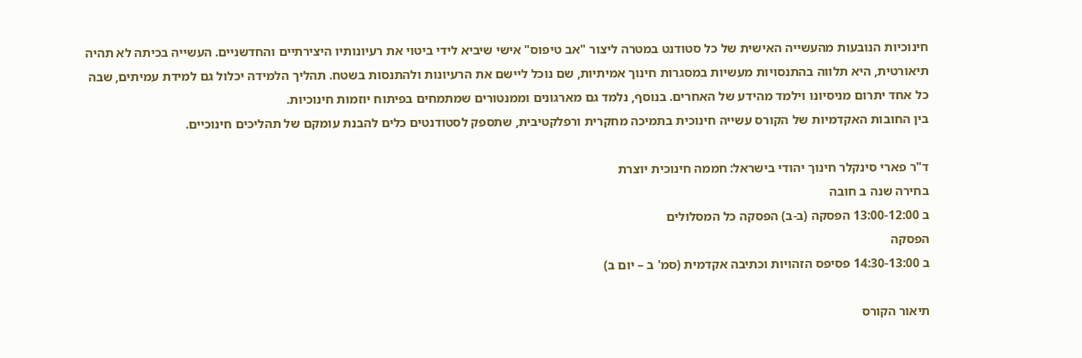חינוכיות הנובעות מהעשייה האישית של כל סטודנט במטרה ליצור "אב טיפוס" אישי שיביא לידי ביטוי את רעיונותיו היצירתיים והחדשניים. העשייה בכיתה לא תהיה תיאורטית, היא תלווה בהתנסויות מעשיות במסגרות חינוך אמיתיות, שם נוכל ליישם את הרעיונות ולהתנסות בשטח. תהליך הלמידה יכלול גם למידת עמיתים, שבה כל אחד יתרום מניסיונו וילמד מהידע של האחרים. בנוסף, נלמד גם מארגונים וממנטורים שמתמחים בפיתוח יוזמות חינוכיות.
בין החובות האקדמיות של הקורס עשייה חינוכית בתמיכה מחקרית ורפלקטיבית, שתספק לסטודנטים כלים להבנת עומקם של תהליכים חינוכיים.

ד"ר פארי סינקלר חינוך יהודי בישראל: חממה חינוכית יוצרת
בחירה שנה ב חובה
ב 13:00-12:00 הפסקה (ב-ב) הפסקה כל המסלולים
הפסקה
ב 14:30-13:00 פסיפס הזהויות וכתיבה אקדמית (סמ' ב – יום ב)

תיאור הקורס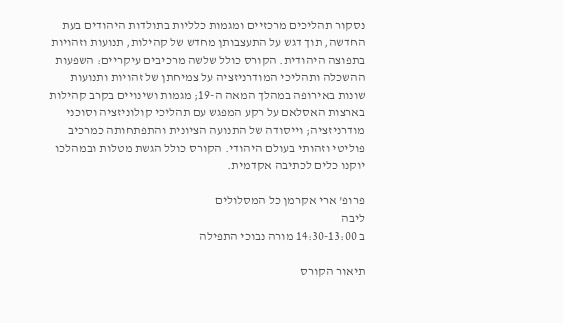נסקור תהליכים מרכזיים ומגמות כלליות בתולדות היהודים בעת החדשה, תוך דגש על התעצבותן מחדש של קהילות, תנועות וזהויות בתפוצה היהודית. הקורס כולל שלשה מרכיבים עיקריים: השפעות ההשכלה ותהליכי המודרניזציה על צמיחתן של זהויות ותנועות שונות באירופה במהלך המאה ה-19; מגמות ושינויים בקרב קהילות בארצות האסלאם על רקע המפגש עם תהליכי קולוניזציה וסוכני מודרניזציה; וייסודה של התנועה הציונית והתפתחותה כמרכיב פוליטי וזהותי בעולם היהודי. הקורס כולל הגשת מטלות ובמהלכו יוקנו כלים לכתיבה אקדמית.

פרופ' ארי אקרמן כל המסלולים
ליבה
ב 14:30-13:00 מורה נבוכי התפילה

תיאור הקורס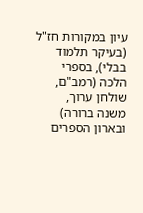עיון במקורות חז"ל (בעיקר תלמוד בבלי), בספרי הלכה (רמב"ם, שולחן ערוך, משנה ברורה) ובארון הספרים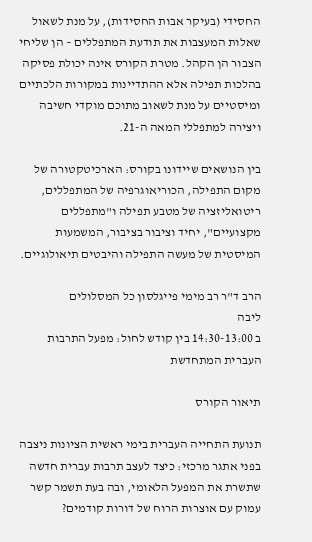החסידי (בעיקר אבות החסידות), על מנת לשאול שאלות המעצבות את תודעת המתפללים – הן שליחי הצבור הן הקהל. מטרת הקורס אינה יכולת פסיקה בהלכות תפילה אלא ההתדיינות במקורות הלכתיים ומיסטיים על מנת לשאוב מתוכם מוקדי חשיבה ויצירה למתפללי המאה ה-21.

בין הנושאים שיידונו בקורס: הארכיטקטורה של מקום התפילה, הכוריאוגרפיה של המתפללים, ריטואליזציה של מטבע תפילה ו"מתפללים מקצועיים", יחיד וציבור בציבור, המשמעות המיסטית של מעשה התפילה והיבטים תיאולוגיים.

הרב ד"ר רב מימי פייגלסון כל המסלולים
ליבה
ב 14:30-13:00 בין קודש לחול: מפעל התרבות העברית המתחדשת

תיאור הקורס

תנועת התחייה העברית בימי ראשית הציונות ניצבה בפני אתגר מרכזי: כיצד לעצב תרבות עברית חדשה שתשרת את המפעל הלאומי, ובה בעת תשמר קשר עמוק עם אוצרות הרוח של דורות קודמים?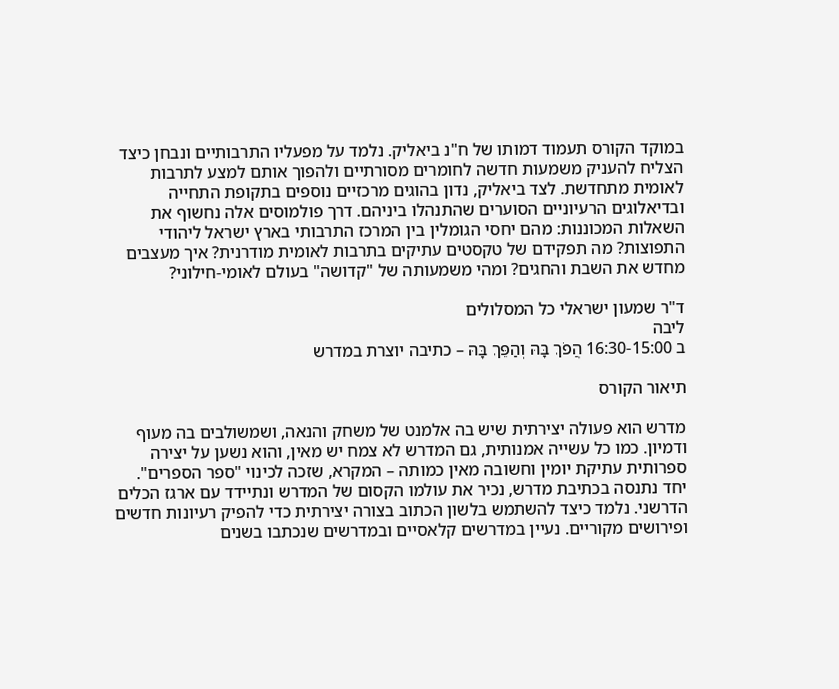במוקד הקורס תעמוד דמותו של ח"נ ביאליק. נלמד על מפעליו התרבותיים ונבחן כיצד הצליח להעניק משמעות חדשה לחומרים מסורתיים ולהפוך אותם למצע לתרבות לאומית מתחדשת. לצד ביאליק, נדון בהוגים מרכזיים נוספים בתקופת התחייה ובדיאלוגים הרעיוניים הסוערים שהתנהלו ביניהם. דרך פולמוסים אלה נחשוף את השאלות המכוננות: מהם יחסי הגומלין בין המרכז התרבותי בארץ ישראל ליהודי התפוצות? מה תפקידם של טקסטים עתיקים בתרבות לאומית מודרנית? איך מעצבים מחדש את השבת והחגים? ומהי משמעותה של "קדושה" בעולם לאומי-חילוני?

ד"ר שמעון ישראלי כל המסלולים
ליבה
ב 16:30-15:00 הֲפֹךְ בָּהּ וְהַפֵּךְ בָּהּ – כתיבה יוצרת במדרש

תיאור הקורס

מדרש הוא פעולה יצירתית שיש בה אלמנט של משחק והנאה, ושמשולבים בה מעוף ודמיון. כמו כל עשייה אמנותית, גם המדרש לא צמח יש מאין, והוא נשען על יצירה ספרותית עתיקת יומין וחשובה מאין כמותה – המקרא, שזכה לכינוי "ספר הספרים". יחד נתנסה בכתיבת מדרש, נכיר את עולמו הקסום של המדרש ונתיידד עם ארגז הכלים הדרשני. נלמד כיצד להשתמש בלשון הכתוב בצורה יצירתית כדי להפיק רעיונות חדשים ופירושים מקוריים. נעיין במדרשים קלאסיים ובמדרשים שנכתבו בשנים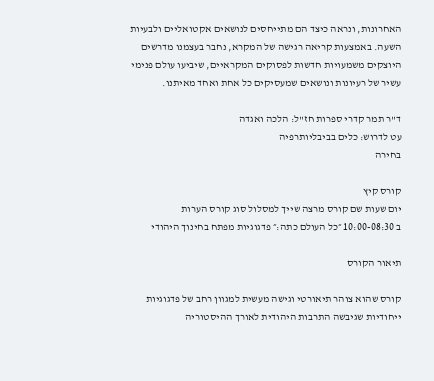האחרונות, ונראה כיצד הם מתייחסים לנושאים אקטואליים ולבעיות השעה. באמצעות קריאה רגישה של המקרא, נחבר בעצמנו מדרשים היוצקים משמעויות חדשות לפסוקים המקראיים, שיביעו עולם פנימי עשיר של רעיונות ונושאים שמעסיקים כל אחת ואחד מאיתנו.

ד"ר תמר קדרי ספרות חז"ל: הלכה ואגדה
עט לדרוש: כלים בביבליותרפיה
בחירה

קורס קיץ
יום שעות שם קורס מרצה שייך למסלול סוג קורס הערות
ב 10:00-08:30 ״כל העולם כתה:״ פדגוגיות מפתח בחינוך היהודי

תיאור הקורס

קורס שהוא צוהר תיאורטי וגישה מעשית למגוון רחב של פדגוגיות ייחודיות שגיבשה התרבות היהודית לאורך ההיסטוריה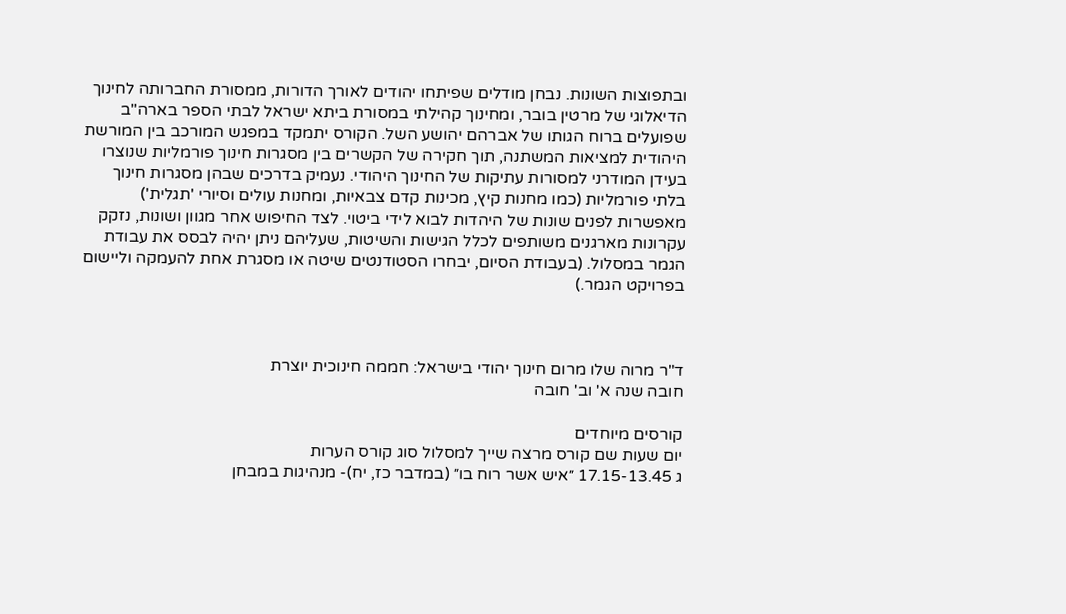ובתפוצות השונות. נבחן מודלים שפיתחו יהודים לאורך הדורות, ממסורת החברותה לחינוך הדיאלוגי של מרטין בובר, ומחינוך קהילתי במסורת ביתא ישראל לבתי הספר בארה"ב שפועלים ברוח הגותו של אברהם יהושע השל. הקורס יתמקד במפגש המורכב בין המורשת היהודית למציאות המשתנה, תוך חקירה של הקשרים בין מסגרות חינוך פורמליות שנוצרו בעידן המודרני למסורות עתיקות של החינוך היהודי. נעמיק בדרכים שבהן מסגרות חינוך בלתי פורמליות (כמו מחנות קיץ, מכינות קדם צבאיות, ומחנות עולים וסיורי 'תגלית') מאפשרות לפנים שונות של היהדות לבוא לידי ביטוי. לצד החיפוש אחר מגוון ושונות, נזקק עקרונות מארגנים משותפים לכלל הגישות והשיטות, שעליהם ניתן יהיה לבסס את עבודת הגמר במסלול. (בעבודת הסיום, יבחרו הסטודנטים שיטה או מסגרת אחת להעמקה וליישום בפרויקט הגמר.)



ד"ר מרוה שלו מרום חינוך יהודי בישראל: חממה חינוכית יוצרת
חובה שנה א' וב' חובה

קורסים מיוחדים
יום שעות שם קורס מרצה שייך למסלול סוג קורס הערות
ג 17.15-13.45 ״איש אשר רוח בו״ (במדבר כז, יח)- מנהיגות במבחן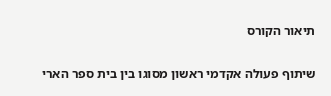תיאור הקורס

שיתוף פעולה אקדמי ראשון מסוגו בין בית ספר הארי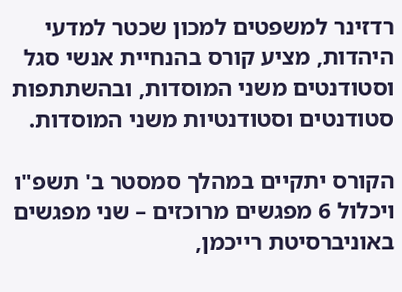רדזינר למשפטים למכון שכטר למדעי היהדות, מציע קורס בהנחיית אנשי סגל וסטודנטים משני המוסדות, ובהשתתפות סטודנטים וסטודנטיות משני המוסדות.

הקורס יתקיים במהלך סמסטר ב' תשפ"ו ויכלול 6 מפגשים מרוכזים – שני מפגשים באוניברסיטת רייכמן,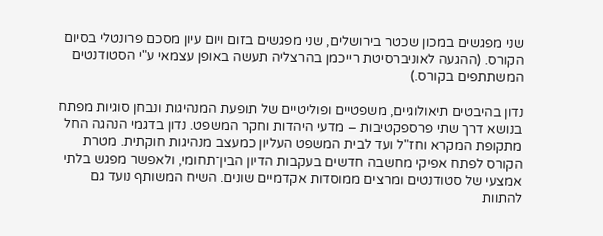שני מפגשים במכון שכטר בירושלים, שני מפגשים בזום ויום עיון מסכם פרונטלי בסיום הקורס. (ההגעה לאוניברסיטת רייכמן בהרצליה תעשה באופן עצמאי ע"י הסטודנטים המשתתפים בקורס.)

נדון בהיבטים תיאולוגיים, משפטיים ופוליטיים של תופעת המנהיגות ונבחן סוגיות מפתח בנושא דרך שתי פרספקטיבות – מדעי היהדות וחקר המשפט. נדון בדגמי הנהגה החל מתקופת המקרא וחז"ל ועד לבית המשפט העליון כמעצב מנהיגות חוקתית. מטרת הקורס לפתח אפיקי מחשבה חדשים בעקבות הדיון הבין־תחומי, ולאפשר מפגש בלתי אמצעי של סטודנטים ומרצים ממוסדות אקדמיים שונים. השיח המשותף נועד גם להתוות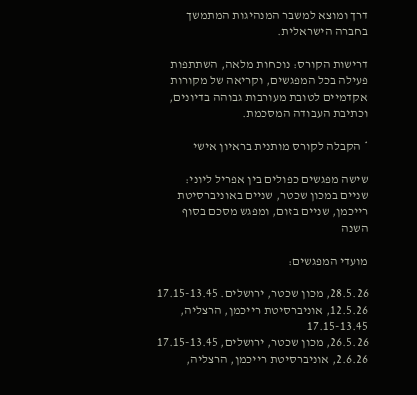דרך ומוצא למשבר המנהיגות המתמשך בחברה הישראלית.

דרישות הקורס: נוכחות מלאה, השתתפות פעילה בכל המפגשים, וקריאה של מקורות אקדמיים לטובת מעורבות גבוהה בדיונים, וכתיבת העבודה המסכמת.

* הקבלה לקורס מותנית בראיון אישי

שישה מפגשים כפולים בין אפריל ליוני: שניים במכון שכטר, שניים באוניברסיטת רייכמן, שניים בזום, ומפגש מסכם בסוף השנה

מועדי המפגשים:

28.5.26, מכון שכטר, ירושלים. 17.15-13.45
12.5.26, אוניברסיטת רייכמן, הרצליה, 17.15-13.45
26.5.26, מכון שכטר, ירושלים, 17.15-13.45
2.6.26, אוניברסיטת רייכמן, הרצליה,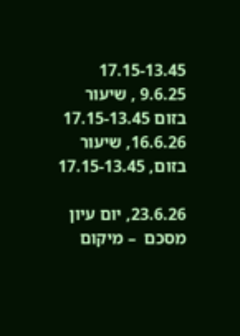17.15-13.45
9.6.25 , שיעור בזום 17.15-13.45
16.6.26, שיעור בזום, 17.15-13.45

23.6.26, יום עיון מסכם  – מיקום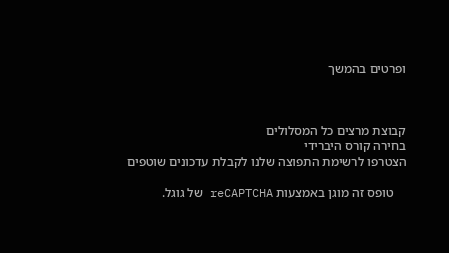ופרטים בהמשך



קבוצת מרצים כל המסלולים
בחירה קורס היברידי
הצטרפו לרשימת התפוצה שלנו לקבלת עדכונים שוטפים

    טופס זה מוגן באמצעות reCAPTCHA של גוגל.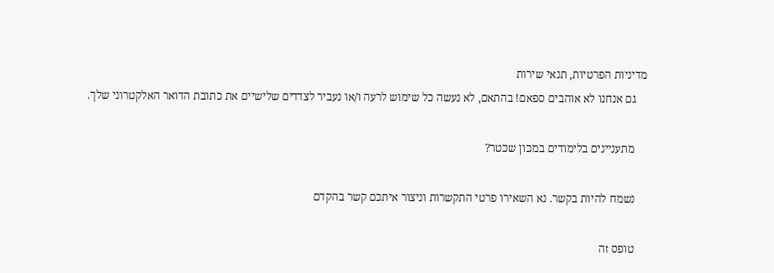מדיניות הפרטיות, תנאי שירות
    גם אנחנו לא אוהבים ספאם! בהתאם, לא נעשה כל שימוש לרעה ו/או נעביר לצדדים שלישיים את כתובת הדואר האלקטרוני שלך.

    מתעניינים בלימודים במכון שכטר?

    נשמח להיות בקשר. נא השאירו פרטי התקשרות וניצור איתכם קשר בהקדם

    טופס זה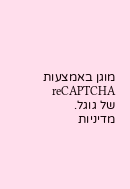מוגן באמצעות reCAPTCHA של גוגל. מדיניות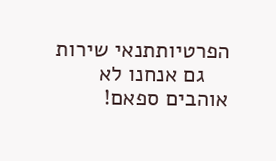הפרטיותתנאי שירות
    גם אנחנו לא אוהבים ספאם!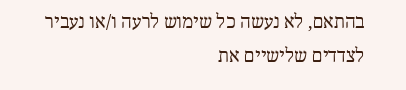בהתאם, לא נעשה כל שימוש לרעה ו/או נעביר לצדדים שלישיים את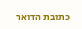כתובת הדואר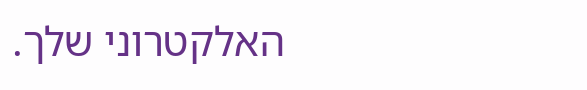האלקטרוני שלך.